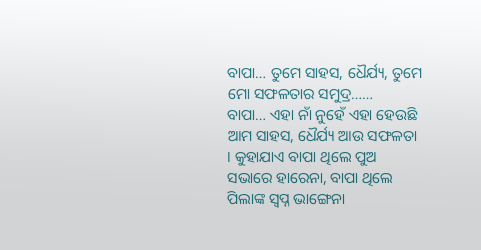ବାପା… ତୁମେ ସାହସ, ଧୈର୍ଯ୍ୟ, ତୁମେ ମୋ ସଫଳତାର ସମୁଦ୍ର……
ବାପା… ଏହା ନାଁ ନୁହେଁ ଏହା ହେଉଛି ଆମ ସାହସ, ଧୈର୍ଯ୍ୟ ଆଉ ସଫଳତା । କୁହାଯାଏ ବାପା ଥିଲେ ପୁଅ ସଭାରେ ହାରେନା, ବାପା ଥିଲେ ପିଲାଙ୍କ ସ୍ୱପ୍ନ ଭାଙ୍ଗେନା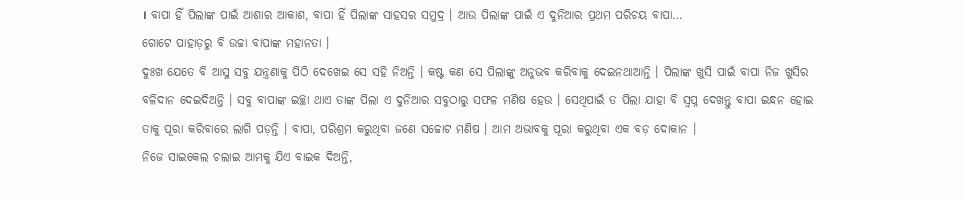। ବାପା ହିଁ ପିଲାଙ୍କ ପାଇଁ ଆଶାର ଆକାଶ, ବାପା ହିଁ ପିଲାଙ୍କ ସାହସର ସମୁଦ୍ର । ଆଉ ପିଲାଙ୍କ ପାଇଁ ଏ ଦୁନିଆର ପ୍ରଥମ ପରିଚୟ ବାପା…
ଗୋଟେ ପାହାଡ଼ରୁ ବି ଉଚ୍ଚା ବାପାଙ୍କ ମହାନତା ।
ଦୁଃଖ ଯେତେ ବି ଆସୁ ସବୁ ଯନ୍ତ୍ରଣାକୁ ପିଠି ଦେଖେଇ ସେ ସହି ନିଅନ୍ତି । କଷ୍ଟ କଣ ସେ ପିଲାଙ୍କୁ ଅନୁଭବ କରିବାକୁ ଦେଇନଥାଆନ୍ତି । ପିଲାଙ୍କ ଖୁସି ପାଇଁ ବାପା ନିଜ ଖୁସିର ବଳିଦାନ ଦେଇଦିଅନ୍ତି । ସବୁ ବାପାଙ୍କ ଇଚ୍ଛା ଥାଏ ତାଙ୍କ ପିଲା ଏ ଦୁନିଆର ସବୁଠାରୁ ସଫଳ ମଣିଷ ହେଉ । ସେଥିପାଇଁ ତ ପିଲା ଯାହା ବି ସ୍ୱପ୍ନ ଦେଖନ୍ତୁ ବାପା ଇନ୍ଧନ ହୋଇ ତାକୁ ପୂରା କରିବାରେ ଲାଗି ପଡ଼ନ୍ତି । ବାପା, ପରିଶ୍ରମ କରୁଥିବା ଜଣେ ସଚ୍ଚୋଟ ମଣିଷ । ଆମ ଅଭାବକୁ ପୂରା କରୁଥିବା ଏକ ବଡ଼ ଦୋକାନ ।
ନିଜେ ସାଇକେଲ ଚଲାଇ ଆମକୁ ଯିଏ ବାଇକ ଦିଅନ୍ତି,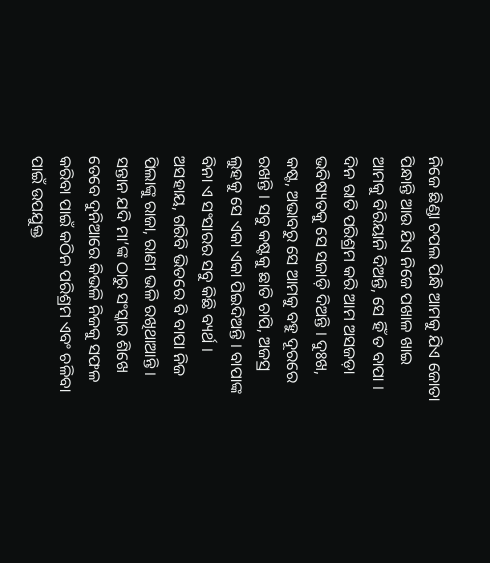ନିଜେ ଛିଣ୍ଡା ଚପଲ ପିନ୍ଧି ଆମକୁ ଯିଏ ଜୋତା ପିନ୍ଧାନ୍ତି ଆଉ ଯିଏ ନିଜେ ପଖାଳ ଖାଇ ଆମକୁ ବିରିୟାନି ଦିଅନ୍ତି, ସେ ହିଁ ତ ବାପା । ଦିନ ରାତି ପରିଶ୍ରମ କରି ଆମ ଅସଜଡ଼ା ଭବିଷ୍ୟତକୁ ସେ ସଜାଡ଼ି ଦିଅନ୍ତି । ଦୁଃଖ, କଷ୍ଟ, ଅଭାବରୁ ସେ ଆମକୁ ବହୁ ଦୂରରେ ରଖନ୍ତି । ସବୁ କଷ୍ଟକୁ ଛାତି ଚାପି, ଅଜସ୍ର ଲୁହକୁ ସେ ଏକା ଏକା ପିଇଦିଅନ୍ତି । ବାପାଙ୍କ ବିନା ଏ ସଂସାରର ସବୁ କିଛି ବ୍ୟର୍ଥ । ଅସହାୟ, ଗରିବି ଭିତରେ ବି ବାପା ନିଜ ପିଲାଙ୍କୁ ରାଜା, ରାଣୀ ଭଳି ରଖିଥାଆନ୍ତି ।
ସନ୍ତାନ ଯଦି ମା’ଙ୍କ ଠାରୁ ସଂସ୍କାର ଶିଖେ ତେବେ ଦୁନିଆରେ କିଭଳି ନିଜକୁ ସଫଳ କରିବା ପାଇଁ କଠିନ ପରିଶ୍ରମ ଏବଂ ଚଳିବା ପାଇଁ ଉପଯୁକ୍ତ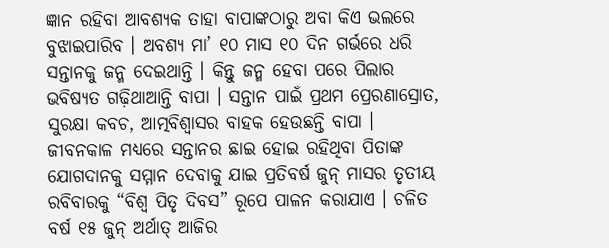ଜ୍ଞାନ ରହିବା ଆବଶ୍ୟକ ତାହା ବାପାଙ୍କଠାରୁ ଅବା କିଏ ଭଲରେ ବୁଝାଇପାରିବ । ଅବଶ୍ୟ ମା’ ୧୦ ମାସ ୧୦ ଦିନ ଗର୍ଭରେ ଧରି ସନ୍ତାନକୁ ଜନ୍ମ ଦେଇଥାନ୍ତି । କିନ୍ତୁ ଜନ୍ମ ହେବା ପରେ ପିଲାର ଭବିଷ୍ୟତ ଗଢ଼ିଥାଆନ୍ତି ବାପା । ସନ୍ତାନ ପାଇଁ ପ୍ରଥମ ପ୍ରେରଣାସ୍ରୋତ, ସୁରକ୍ଷା କବଚ, ଆତ୍ମବିଶ୍ୱାସର ବାହକ ହେଉଛନ୍ତି ବାପା ।
ଜୀବନକାଳ ମଧ୍ୟରେ ସନ୍ତାନର ଛାଇ ହୋଇ ରହିଥିବା ପିତାଙ୍କ ଯୋଗଦାନକୁ ସମ୍ମାନ ଦେବାକୁ ଯାଇ ପ୍ରତିବର୍ଷ ଜୁନ୍ ମାସର ତୃତୀୟ ରବିବାରକୁ “ବିଶ୍ୱ ପିତୃ ଦିବସ” ରୂପେ ପାଳନ କରାଯାଏ । ଚଳିତ ବର୍ଷ ୧୫ ଜୁନ୍ ଅର୍ଥାତ୍ ଆଜିର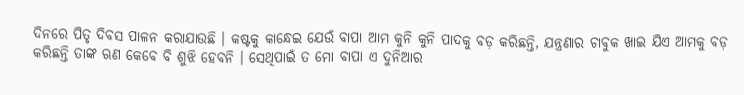ଦିନରେ ପିତୃ ଦିବସ ପାଳନ କରାଯାଉଛି । କଷ୍ଟକୁ କାନ୍ଧେଇ ଯେଉଁ ବାପା ଆମ କୁନି କୁନି ପାଦକୁ ବଡ଼ କରିଛନ୍ତି, ଯନ୍ତ୍ରଣାର ଚାବୁକ ଖାଇ ଯିଏ ଆମକୁ ବଡ଼ କରିଛନ୍ତି ତାଙ୍କ ଋଣ କେବେ ବି ଶୁଝି ହେବନି । ସେଥିପାଇଁ ତ ମୋ ବାପା ଏ ଦୁନିଆର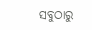ସବୁଠାରୁ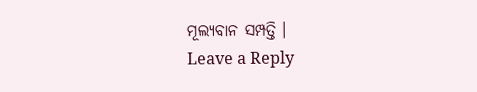ମୂଲ୍ୟବାନ ସମ୍ପତ୍ତି ।
Leave a Reply